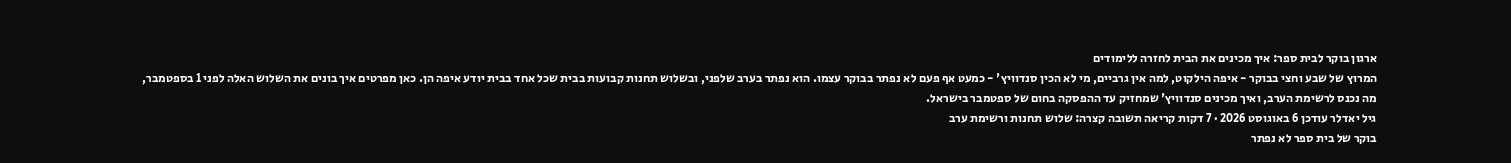ארגון בוקר לבית ספר: איך מכינים את הבית לחזרה ללימודים
המרוץ של שבע וחצי בבוקר - איפה הילקוט, למה אין גרביים, מי לא הכין סנדוויץ' - כמעט אף פעם לא נפתר בבוקר עצמו. הוא נפתר בערב שלפני, ובשלוש תחנות קבועות בבית שכל אחד בבית יודע איפה הן. כאן מפרטים איך בונים את השלוש האלה לפני 1 בספטמבר, מה נכנס לרשימת הערב, ואיך מכינים סנדוויץ' שמחזיק עד ההפסקה בחום של ספטמבר בישראל.
גיל יאדלר עודכן 6 באוגוסט 2026 · 7 דקות קריאה תשובה קצרה: שלוש תחנות ורשימת ערב
בוקר של בית ספר לא נפתר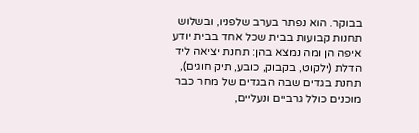בבוקר. הוא נפתר בערב שלפניו, ובשלוש תחנות קבועות בבית שכל אחד בבית יודע איפה הן ומה נמצא בהן: תחנת יציאה ליד הדלת (ילקוט, בקבוק, כובע, תיק חוגים), תחנת בגדים שבה הבגדים של מחר כבר מוכנים כולל גרביים ונעליים,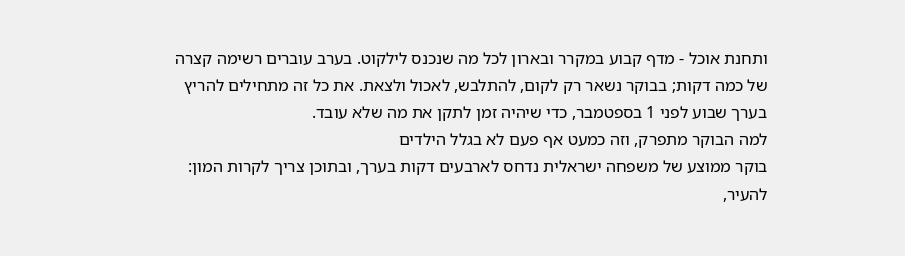ותחנת אוכל - מדף קבוע במקרר ובארון לכל מה שנכנס לילקוט. בערב עוברים רשימה קצרה של כמה דקות; בבוקר נשאר רק לקום, להתלבש, לאכול ולצאת. את כל זה מתחילים להריץ בערך שבוע לפני 1 בספטמבר, כדי שיהיה זמן לתקן את מה שלא עובד.
למה הבוקר מתפרק, וזה כמעט אף פעם לא בגלל הילדים
בוקר ממוצע של משפחה ישראלית נדחס לארבעים דקות בערך, ובתוכן צריך לקרות המון: להעיר,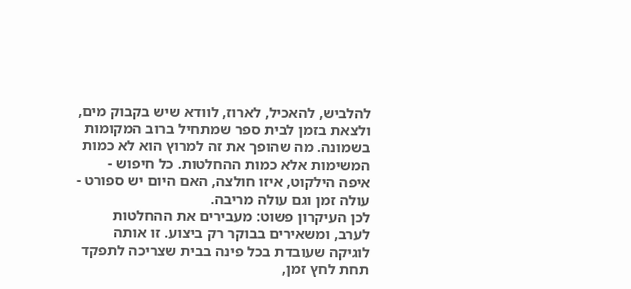להלביש, להאכיל, לארוז, לוודא שיש בקבוק מים, ולצאת בזמן לבית ספר שמתחיל ברוב המקומות בשמונה. מה שהופך את זה למרוץ הוא לא כמות המשימות אלא כמות ההחלטות. כל חיפוש - איפה הילקוט, איזו חולצה, האם היום יש ספורט - עולה זמן וגם עולה מריבה.
לכן העיקרון פשוט: מעבירים את ההחלטות לערב, ומשאירים בבוקר רק ביצוע. זו אותה לוגיקה שעובדת בכל פינה בבית שצריכה לתפקד תחת לחץ זמן,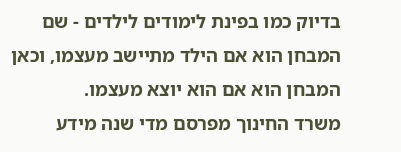בדיוק כמו בפינת לימודים לילדים - שם המבחן הוא אם הילד מתיישב מעצמו, וכאן המבחן הוא אם הוא יוצא מעצמו.
משרד החינוך מפרסם מדי שנה מידע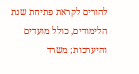להורים לקראת פתיחת שנת הלימודים, כולל מועדים והיערכות; משרד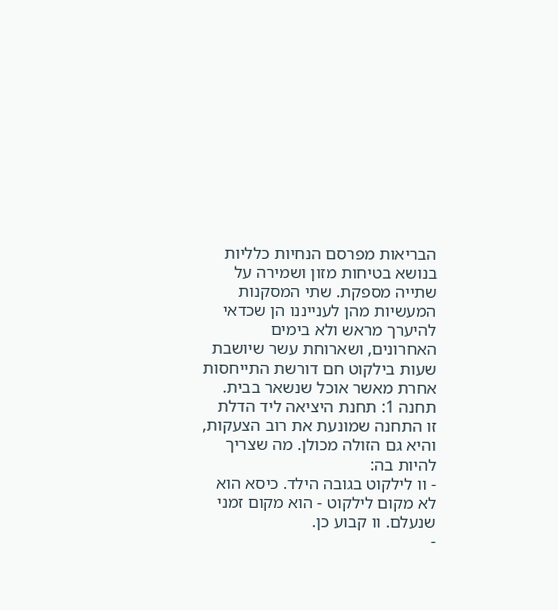הבריאות מפרסם הנחיות כלליות בנושא בטיחות מזון ושמירה על שתייה מספקת. שתי המסקנות המעשיות מהן לענייננו הן שכדאי להיערך מראש ולא בימים האחרונים, ושארוחת עשר שיושבת שעות בילקוט חם דורשת התייחסות אחרת מאשר אוכל שנשאר בבית.
תחנה 1: תחנת היציאה ליד הדלת
זו התחנה שמונעת את רוב הצעקות, והיא גם הזולה מכולן. מה שצריך להיות בה:
- וו לילקוט בגובה הילד. כיסא הוא לא מקום לילקוט - הוא מקום זמני שנעלם. וו קבוע כן.
-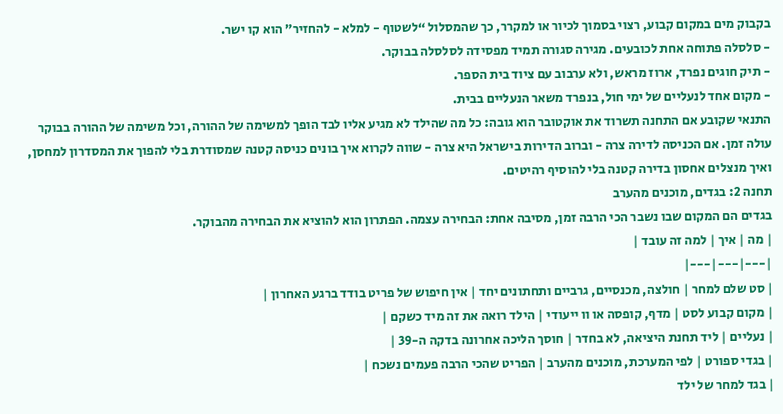בקבוק מים במקום קבוע, רצוי בסמוך לכיור או למקרר, כך שהמסלול “לשטוף - למלא - להחזיר” הוא קו ישר.
- סלסלה פתוחה אחת לכובעים. מגירה סגורה תמיד מפסידה לסלסלה בבוקר.
- תיק חוגים נפרד, ארוז מראש, ולא ערבוב עם ציוד בית הספר.
- מקום אחד לנעליים של ימי חול, בנפרד משאר הנעליים בבית.
התנאי שקובע אם התחנה תשרוד את אוקטובר הוא גובה: כל מה שהילד לא מגיע אליו לבד הופך למשימה של ההורה, וכל משימה של ההורה בבוקר עולה זמן. אם הכניסה לדירה צרה - וברוב הדירות בישראל היא צרה - שווה לקרוא איך בונים כניסה קטנה שמסודרת בלי להפוך את המסדרון למחסן, ואיך מנצלים אחסון בדירה קטנה בלי להוסיף רהיטים.
תחנה 2: בגדים, מוכנים מהערב
בגדים הם המקום שבו נשבר הכי הרבה זמן, מסיבה אחת: הבחירה עצמה. הפתרון הוא להוציא את הבחירה מהבוקר.
| מה | איך | למה זה עובד |
|---|---|---|
| סט שלם למחר | חולצה, מכנסיים, גרביים ותחתונים יחד | אין חיפוש של פריט בודד ברגע האחרון |
| מקום קבוע לסט | מדף, קופסה או וו ייעודי | הילד רואה את זה מיד כשקם |
| נעליים | ליד תחנת היציאה, לא בחדר | חוסך הליכה אחרונה בדקה ה-39 |
| בגדי ספורט | לפי המערכת, מוכנים מהערב | הפריט שהכי הרבה פעמים נשכח |
| בגד למחר של ילד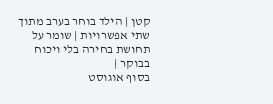קטן | הילד בוחר בערב מתוך שתי אפשרויות | שומר על תחושת בחירה בלי ויכוח בבוקר |
בסוף אוגוסט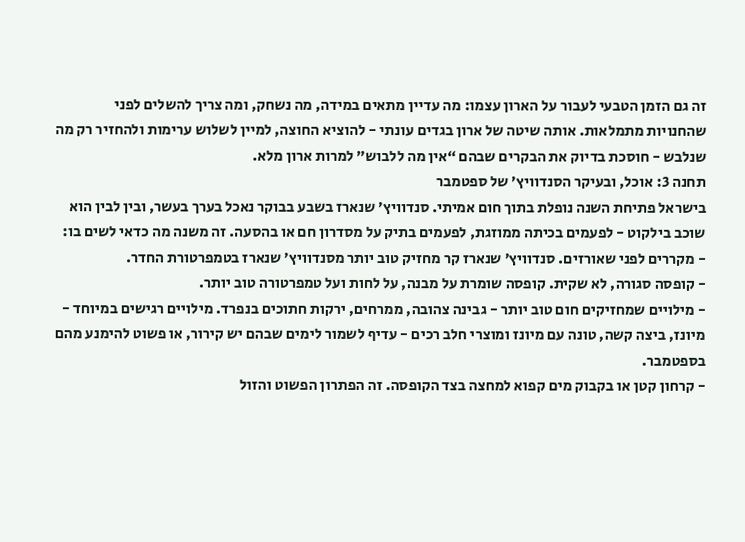זה גם הזמן הטבעי לעבור על הארון עצמו: מה עדיין מתאים במידה, מה נשחק, ומה צריך להשלים לפני שהחנויות מתמלאות. אותה שיטה של ארון בגדים עונתי - להוציא החוצה, למיין לשלוש ערימות ולהחזיר רק מה שנלבש - חוסכת בדיוק את הבקרים שבהם “אין מה ללבוש” למרות ארון מלא.
תחנה 3: אוכל, ובעיקר הסנדוויץ’ של ספטמבר
בישראל פתיחת השנה נופלת בתוך חום אמיתי. סנדוויץ’ שנארז בשבע בבוקר נאכל בערך בעשר, ובין לבין הוא שוכב בילקוט - לפעמים בכיתה ממוזגת, לפעמים בתיק על מסדרון חם או בהסעה. זה משנה מה כדאי לשים בו:
- מקררים לפני שאורזים. סנדוויץ’ שנארז קר מחזיק טוב יותר מסנדוויץ’ שנארז בטמפרטורת החדר.
- קופסה סגורה, לא שקית. קופסה שומרת על מבנה, על לחות ועל טמפרטורה טוב יותר.
- מילויים שמחזיקים חום טוב יותר - גבינה צהובה, ממרחים, ירקות חתוכים בנפרד. מילויים רגישים במיוחד - מיונז, ביצה קשה, טונה עם מיונז ומוצרי חלב רכים - עדיף לשמור לימים שבהם יש קירור, או פשוט להימנע מהם בספטמבר.
- קרחון קטן או בקבוק מים קפוא למחצה בצד הקופסה. זה הפתרון הפשוט והזול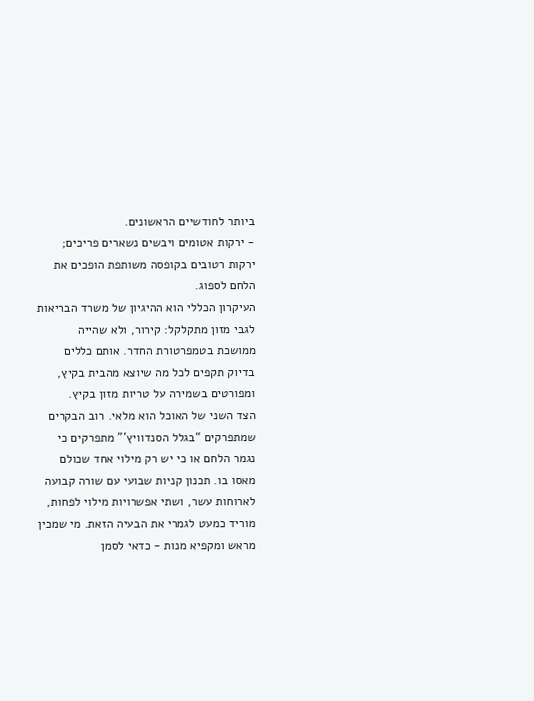ביותר לחודשיים הראשונים.
- ירקות אטומים ויבשים נשארים פריכים; ירקות רטובים בקופסה משותפת הופכים את הלחם לספוג.
העיקרון הכללי הוא ההיגיון של משרד הבריאות לגבי מזון מתקלקל: קירור, ולא שהייה ממושכת בטמפרטורת החדר. אותם כללים בדיוק תקפים לכל מה שיוצא מהבית בקיץ, ומפורטים בשמירה על טריות מזון בקיץ.
הצד השני של האוכל הוא מלאי. רוב הבקרים שמתפרקים “בגלל הסנדוויץ’” מתפרקים כי נגמר הלחם או כי יש רק מילוי אחד שכולם מאסו בו. תכנון קניות שבועי עם שורה קבועה לארוחות עשר, ושתי אפשרויות מילוי לפחות, מוריד כמעט לגמרי את הבעיה הזאת. מי שמכין מראש ומקפיא מנות - כדאי לסמן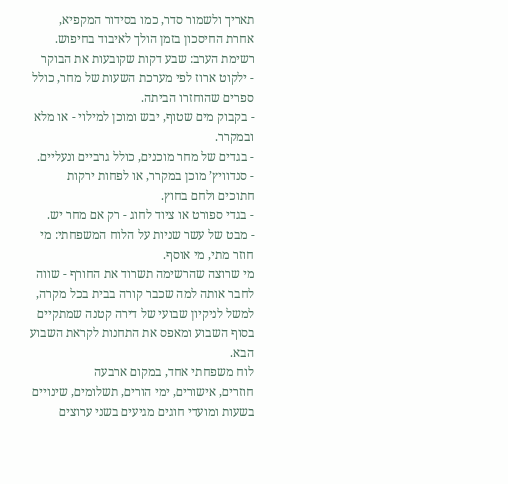תאריך ולשמור סדר, כמו בסידור המקפיא, אחרת החיסכון בזמן הולך לאיבוד בחיפוש.
רשימת הערב: שבע דקות שקובעות את הבוקר
- ילקוט ארוז לפי מערכת השעות של מחר, כולל ספרים שהוחזרו הביתה.
- בקבוק מים שטוף, יבש ומוכן למילוי - או מלא ובמקרר.
- בגדים של מחר מוכנים, כולל גרביים ונעליים.
- סנדוויץ’ מוכן במקרר, או לפחות ירקות חתוכים ולחם בחוץ.
- בגדי ספורט או ציוד לחוג - רק אם מחר יש.
- מבט של עשר שניות על הלוח המשפחתי: מי חוזר מתי, מי אוסף.
מי שרוצה שהרשימה תשרוד את החורף - שווה לחבר אותה למה שכבר קורה בבית בכל מקרה, למשל לניקיון שבועי של דירה קטנה שמתקיים בסוף השבוע ומאפס את התחנות לקראת השבוע הבא.
לוח משפחתי אחד, במקום ארבעה
חוזרים, אישורים, ימי הורים, תשלומים, שינויים בשעות ומועדי חוגים מגיעים בשני ערוצים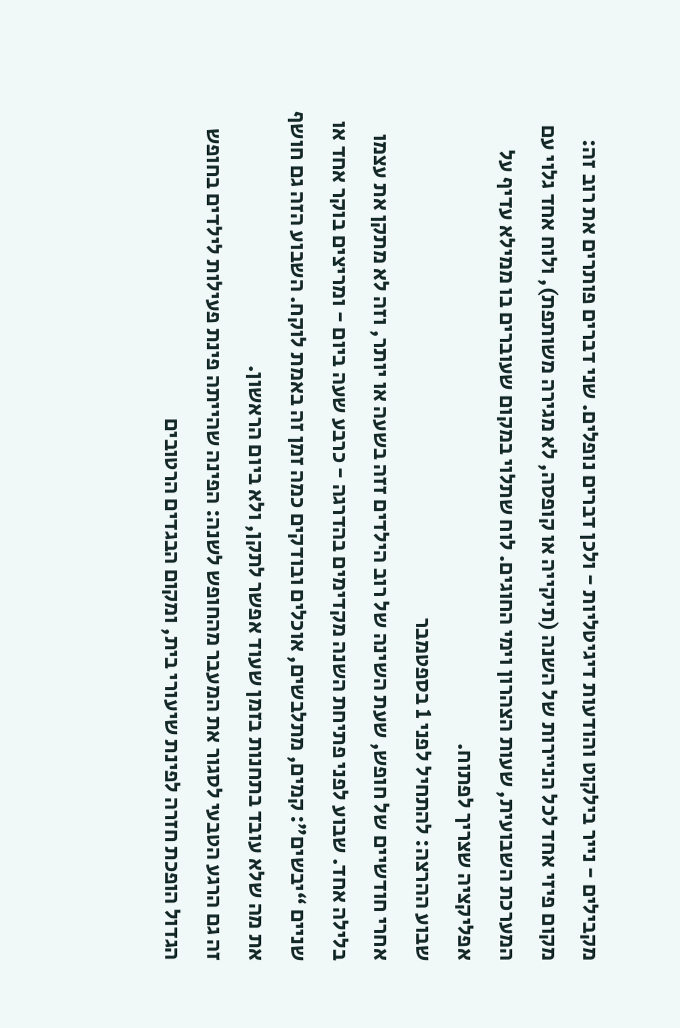מקבילים - נייר בילקוט והודעות דיגיטליות - ולכן דברים נופלים. שני דברים פותרים את רוב זה: מקום פיזי אחד לכל הניירות של השנה (תיקייה או קופסה, לא מגירה משותפת), ולוח אחד גלוי עם המערכת השבועית, שעות הצהרון וימי החוגים. לוח שתלוי במקום שעוברים בו ממילא עדיף על אפליקציה שצריך לפתוח.
שבוע ההרצה: להתחיל לפני 1 בספטמבר
אחרי חודשיים של חופש, שעת השינה של רוב הילדים זזה בשעה או יותר, וזה לא מתקן את עצמו בלילה אחד. שבוע לפני פתיחת השנה מקדימים בהדרגה - כרבע שעה ביום - ומריצים בוקר אחד או שניים “יבשים”: קמים, מתלבשים, אוכלים ובודקים כמה זמן זה באמת לוקח. השבוע הזה גם חושף את מה שלא עובד בתחנות בזמן שעוד אפשר לתקן, ולא ביום הראשון.
זה גם הרגע הטבעי לסגור את המעבר מהחופש לשנה: הפינה שהייתה פינת פעילות לילדים בחופש הגדול הופכת חזרה לפינת שיעורי בית, ומקום הבגדים הרטובים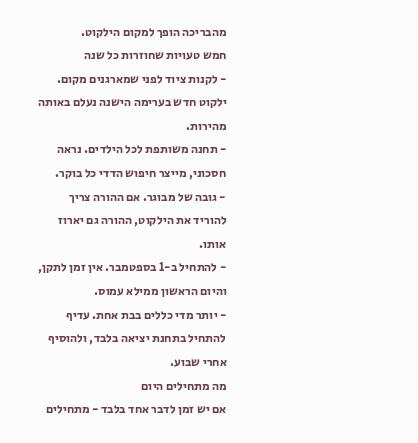מהבריכה הופך למקום הילקוט.
חמש טעויות שחוזרות כל שנה
- לקנות ציוד לפני שמארגנים מקום. ילקוט חדש בערימה הישנה נעלם באותה מהירות.
- תחנה משותפת לכל הילדים. נראה חסכוני, מייצר חיפוש הדדי כל בוקר.
- גובה של מבוגר. אם ההורה צריך להוריד את הילקוט, ההורה גם יארוז אותו.
- להתחיל ב-1 בספטמבר. אין זמן לתקן, והיום הראשון ממילא עמוס.
- יותר מדי כללים בבת אחת. עדיף להתחיל בתחנת יציאה בלבד, ולהוסיף אחרי שבוע.
מה מתחילים היום
אם יש זמן לדבר אחד בלבד - מתחילים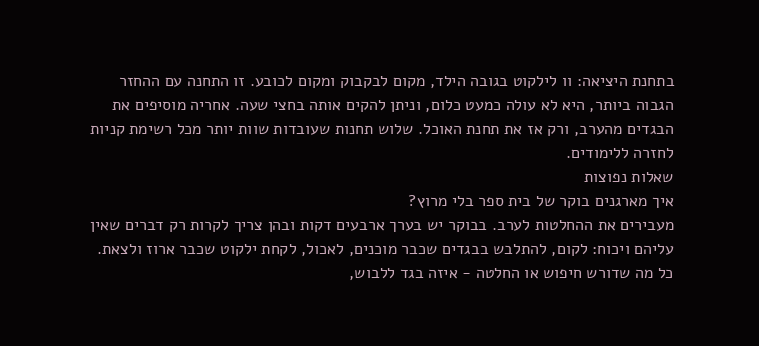בתחנת היציאה: וו לילקוט בגובה הילד, מקום לבקבוק ומקום לכובע. זו התחנה עם ההחזר הגבוה ביותר, היא לא עולה כמעט כלום, וניתן להקים אותה בחצי שעה. אחריה מוסיפים את הבגדים מהערב, ורק אז את תחנת האוכל. שלוש תחנות שעובדות שוות יותר מכל רשימת קניות לחזרה ללימודים.
שאלות נפוצות
איך מארגנים בוקר של בית ספר בלי מרוץ?
מעבירים את ההחלטות לערב. בבוקר יש בערך ארבעים דקות ובהן צריך לקרות רק דברים שאין עליהם ויכוח: לקום, להתלבש בבגדים שכבר מוכנים, לאכול, לקחת ילקוט שכבר ארוז ולצאת. כל מה שדורש חיפוש או החלטה - איזה בגד ללבוש,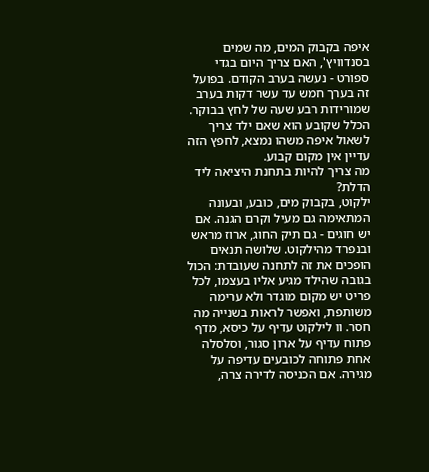איפה בקבוק המים, מה שמים בסנדוויץ', האם צריך היום בגדי ספורט - נעשה בערב הקודם. בפועל זה בערך חמש עד עשר דקות בערב שמורידות רבע שעה של לחץ בבוקר. הכלל שקובע הוא שאם ילד צריך לשאול איפה משהו נמצא, לחפץ הזה עדיין אין מקום קבוע.
מה צריך להיות בתחנת היציאה ליד הדלת?
ילקוט, בקבוק מים, כובע, ובעונה המתאימה גם מעיל וקרם הגנה. אם יש חוגים - גם תיק החוג, ארוז מראש ובנפרד מהילקוט. שלושה תנאים הופכים את זה לתחנה שעובדת: הכול בגובה שהילד מגיע אליו בעצמו, לכל פריט יש מקום מוגדר ולא ערימה משותפת, ואפשר לראות בשנייה מה חסר. וו לילקוט עדיף על כיסא, מדף פתוח עדיף על ארון סגור, וסלסלה אחת פתוחה לכובעים עדיפה על מגירה. אם הכניסה לדירה צרה,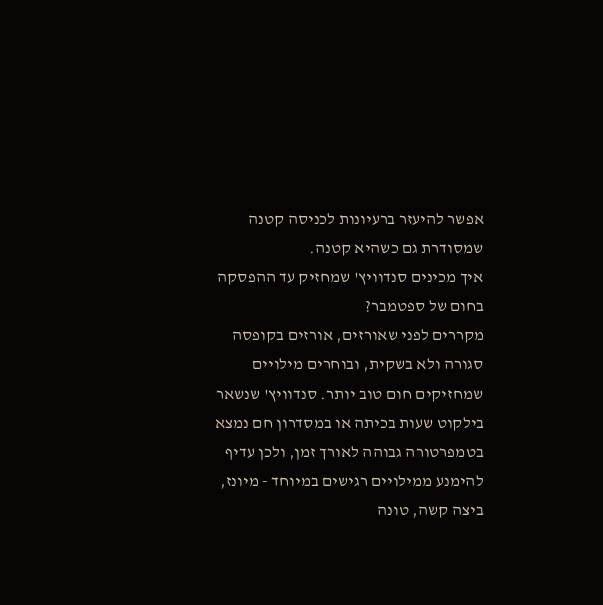אפשר להיעזר ברעיונות לכניסה קטנה שמסודרת גם כשהיא קטנה.
איך מכינים סנדוויץ' שמחזיק עד ההפסקה בחום של ספטמבר?
מקררים לפני שאורזים, אורזים בקופסה סגורה ולא בשקית, ובוחרים מילויים שמחזיקים חום טוב יותר. סנדוויץ' שנשאר בילקוט שעות בכיתה או במסדרון חם נמצא בטמפרטורה גבוהה לאורך זמן, ולכן עדיף להימנע ממילויים רגישים במיוחד - מיונז, ביצה קשה, טונה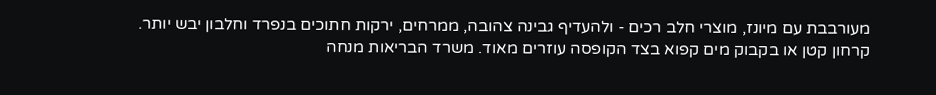מעורבבת עם מיונז, מוצרי חלב רכים - ולהעדיף גבינה צהובה, ממרחים, ירקות חתוכים בנפרד וחלבון יבש יותר. קרחון קטן או בקבוק מים קפוא בצד הקופסה עוזרים מאוד. משרד הבריאות מנחה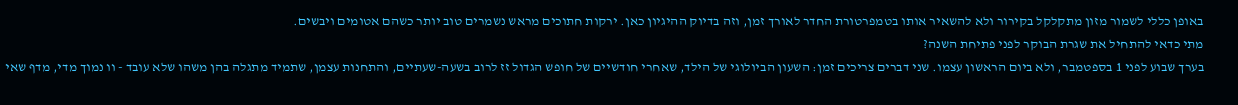באופן כללי לשמור מזון מתקלקל בקירור ולא להשאיר אותו בטמפרטורת החדר לאורך זמן, וזה בדיוק ההיגיון כאן. ירקות חתוכים מראש נשמרים טוב יותר כשהם אטומים ויבשים.
מתי כדאי להתחיל את שגרת הבוקר לפני פתיחת השנה?
בערך שבוע לפני 1 בספטמבר, ולא ביום הראשון עצמו. שני דברים צריכים זמן: השעון הביולוגי של הילד, שאחרי חודשיים של חופש הגדול זז לרוב בשעה-שעתיים, והתחנות עצמן, שתמיד מתגלה בהן משהו שלא עובד - וו נמוך מדי, מדף שאי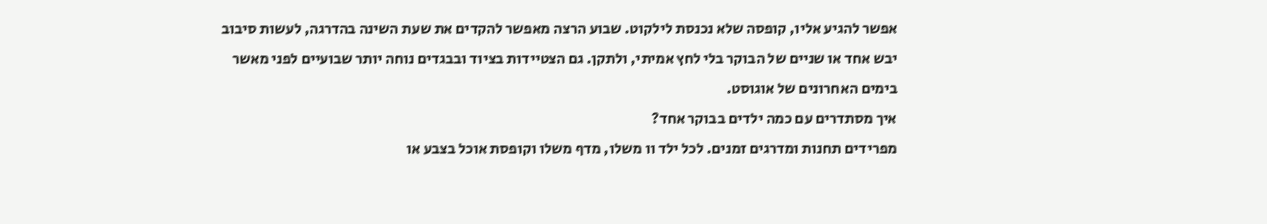אפשר להגיע אליו, קופסה שלא נכנסת לילקוט. שבוע הרצה מאפשר להקדים את שעת השינה בהדרגה, לעשות סיבוב יבש אחד או שניים של הבוקר בלי לחץ אמיתי, ולתקן. גם הצטיידות בציוד ובבגדים נוחה יותר שבועיים לפני מאשר בימים האחרונים של אוגוסט.
איך מסתדרים עם כמה ילדים בבוקר אחד?
מפרידים תחנות ומדרגים זמנים. לכל ילד וו משלו, מדף משלו וקופסת אוכל בצבע או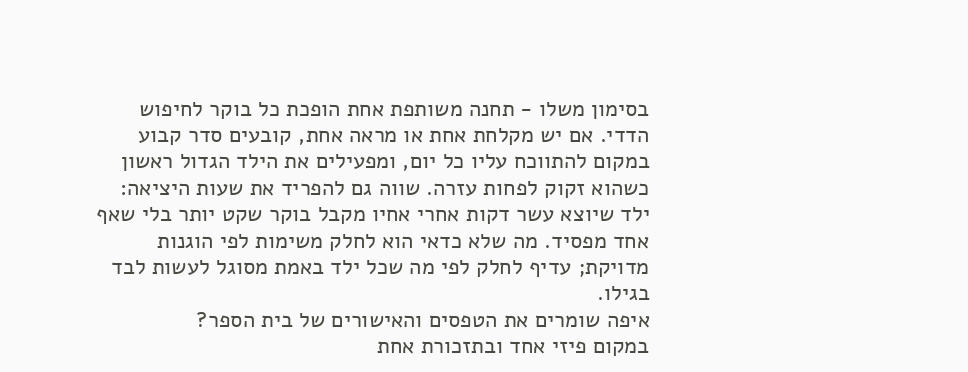בסימון משלו - תחנה משותפת אחת הופכת כל בוקר לחיפוש הדדי. אם יש מקלחת אחת או מראה אחת, קובעים סדר קבוע במקום להתווכח עליו כל יום, ומפעילים את הילד הגדול ראשון כשהוא זקוק לפחות עזרה. שווה גם להפריד את שעות היציאה: ילד שיוצא עשר דקות אחרי אחיו מקבל בוקר שקט יותר בלי שאף אחד מפסיד. מה שלא כדאי הוא לחלק משימות לפי הוגנות מדויקת; עדיף לחלק לפי מה שכל ילד באמת מסוגל לעשות לבד בגילו.
איפה שומרים את הטפסים והאישורים של בית הספר?
במקום פיזי אחד ובתזכורת אחת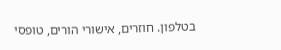בטלפון. חוזרים, אישורי הורים, טופסי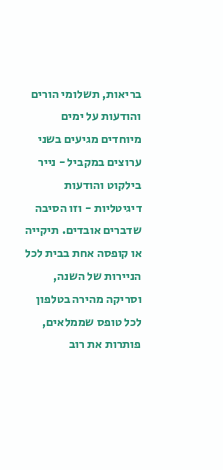בריאות, תשלומי הורים והודעות על ימים מיוחדים מגיעים בשני ערוצים במקביל - נייר בילקוט והודעות דיגיטליות - וזו הסיבה שדברים אובדים. תיקייה או קופסה אחת בבית לכל הניירות של השנה, וסריקה מהירה בטלפון לכל טופס שממלאים, פותרות את רוב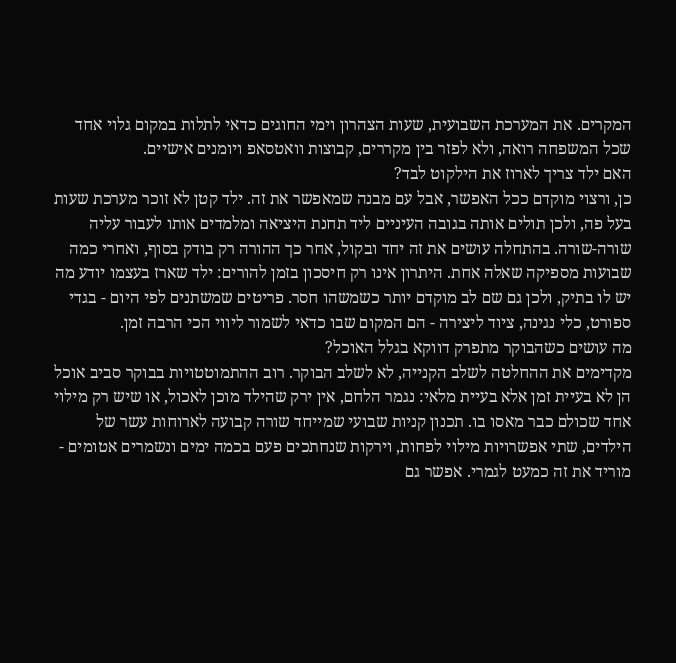המקרים. את המערכת השבועית, שעות הצהרון וימי החוגים כדאי לתלות במקום גלוי אחד שכל המשפחה רואה, ולא לפזר בין מקררים, קבוצות וואטסאפ ויומנים אישיים.
האם ילד צריך לארוז את הילקוט לבד?
כן, ורצוי מוקדם ככל האפשר, אבל עם מבנה שמאפשר את זה. ילד קטן לא זוכר מערכת שעות בעל פה, ולכן תולים אותה בגובה העיניים ליד תחנת היציאה ומלמדים אותו לעבור עליה שורה-שורה. בהתחלה עושים את זה יחד ובקול, אחר כך ההורה רק בודק בסוף, ואחרי כמה שבועות מספיקה שאלה אחת. היתרון אינו רק חיסכון בזמן להורים: ילד שארז בעצמו יודע מה יש לו בתיק, ולכן גם שם לב מוקדם יותר כשמשהו חסר. פריטים שמשתנים לפי היום - בגדי ספורט, כלי נגינה, ציוד ליצירה - הם המקום שבו כדאי לשמור ליווי הכי הרבה זמן.
מה עושים כשהבוקר מתפרק דווקא בגלל האוכל?
מקדימים את ההחלטה לשלב הקנייה, לא לשלב הבוקר. רוב ההתמוטטויות בבוקר סביב אוכל הן לא בעיית זמן אלא בעיית מלאי: נגמר הלחם, אין ירק שהילד מוכן לאכול, או שיש רק מילוי אחד שכולם כבר מאסו בו. תכנון קניות שבועי שמייחד שורה קבועה לארוחות עשר של הילדים, שתי אפשרויות מילוי לפחות, וירקות שנחתכים פעם בכמה ימים ונשמרים אטומים - מוריד את זה כמעט לגמרי. אפשר גם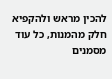להכין מראש ולהקפיא חלק מהמנות, כל עוד מסמנים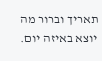תאריך וברור מה יוצא באיזה יום.